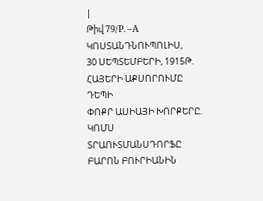|
Թիվ 79/P. –A
ԿՈՍՏԱՆԴՆՈՒՊՈԼԻՍ,
30 ՍԵՊՏԵՄԲԵՐԻ, 1915Թ.
ՀԱՅԵՐԻ ԱՔՍՈՐՈՒՄԸ ԴԵՊԻ
ՓՈՔՐ ԱՍԻԱՅԻ ԽՈՐՔԵՐԸ.
ԿՈՄՍ ՏՐԱՈՒՏՄԱՆՍԴՈՐՖԸ ԲԱՐՈՆ ԲՈՒՐԻԱՆԻՆ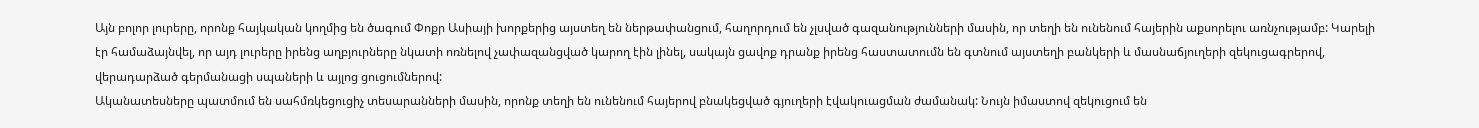Այն բոլոր լուրերը, որոնք հայկական կողմից են ծագում Փոքր Ասիայի խորքերից այստեղ են ներթափանցում, հաղորդում են չլսված գազանությունների մասին, որ տեղի են ունենում հայերին աքսորելու առնչությամբ: Կարելի էր համաձայնվել, որ այդ լուրերը իրենց աղբյուրները նկատի ոռնելով չափազանցված կարող էին լինել, սակայն ցավոք դրանք իրենց հաստատումն են գտնում այստեղի բանկերի և մասնաճյուղերի զեկուցագրերով, վերադարձած գերմանացի սպաների և այլոց ցուցումներով:
Ականատեսները պատմում են սահմռկեցուցիչ տեսարանների մասին, որոնք տեղի են ունենում հայերով բնակեցված գյուղերի էվակուացման ժամանակ: Նույն իմաստով զեկուցում են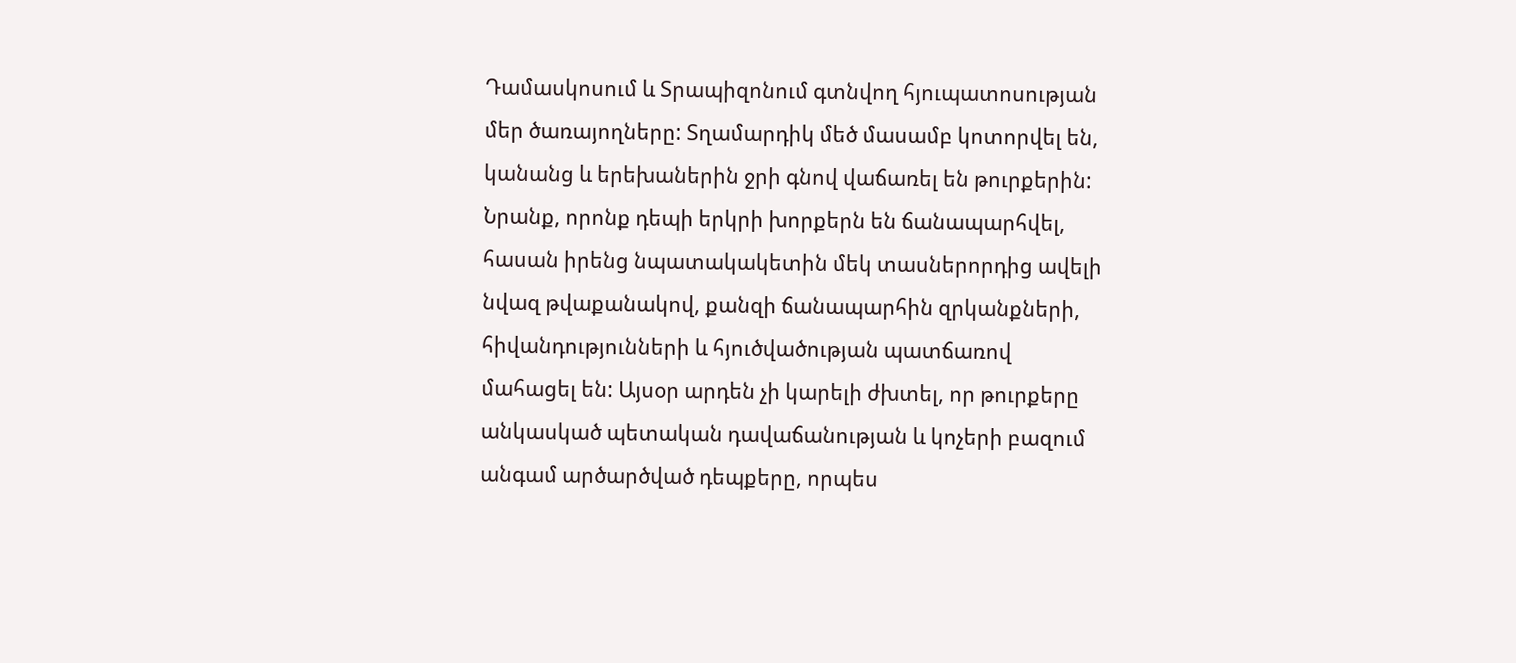Դամասկոսում և Տրապիզոնում գտնվող հյուպատոսության մեր ծառայողները: Տղամարդիկ մեծ մասամբ կոտորվել են, կանանց և երեխաներին ջրի գնով վաճառել են թուրքերին: Նրանք, որոնք դեպի երկրի խորքերն են ճանապարհվել, հասան իրենց նպատակակետին մեկ տասներորդից ավելի նվազ թվաքանակով, քանզի ճանապարհին զրկանքների, հիվանդությունների և հյուծվածության պատճառով մահացել են: Այսօր արդեն չի կարելի ժխտել, որ թուրքերը անկասկած պետական դավաճանության և կոչերի բազում անգամ արծարծված դեպքերը, որպես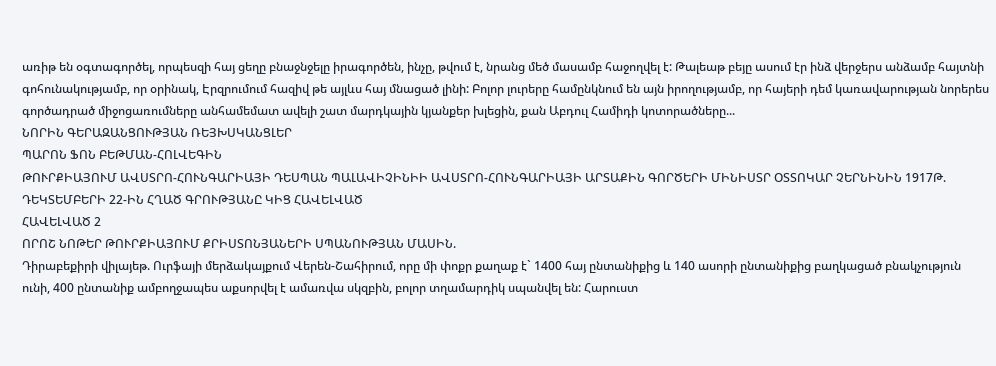առիթ են օգտագործել, որպեսզի հայ ցեղը բնաջնջելը իրագործեն, ինչը, թվում է, նրանց մեծ մասամբ հաջողվել է: Թալեաթ բեյը ասում էր ինձ վերջերս անձամբ հայտնի գոհունակությամբ, որ օրինակ, Էրզրումում հազիվ թե այլևս հայ մնացած լինի: Բոլոր լուրերը համընկնում են այն իրողությամբ, որ հայերի դեմ կառավարության նորերես գործադրած միջոցառումները անհամեմատ ավելի շատ մարդկային կյանքեր խլեցին, քան Աբդուլ Համիդի կոտորածները...
ՆՈՐԻՆ ԳԵՐԱԶԱՆՑՈՒԹՅԱՆ ՌԵՅԽՍԿԱՆՑԼԵՐ
ՊԱՐՈՆ ՖՈՆ ԲԵԹՄԱՆ-ՀՈԼՎԵԳԻՆ
ԹՈՒՐՔԻԱՅՈՒՄ ԱՎՍՏՐՈ-ՀՈՒՆԳԱՐԻԱՅԻ ԴԵՍՊԱՆ ՊԱԼԱՎԻՉԻՆԻԻ ԱՎՍՏՐՈ-ՀՈՒՆԳԱՐԻԱՅԻ ԱՐՏԱՔԻՆ ԳՈՐԾԵՐԻ ՄԻՆԻՍՏՐ ՕՏՏՈԿԱՐ ՉԵՐՆԻՆԻՆ 1917Թ. ԴԵԿՏԵՄԲԵՐԻ 22-ԻՆ ՀՂԱԾ ԳՐՈՒԹՅԱՆԸ ԿԻՑ ՀԱՎԵԼՎԱԾ
ՀԱՎԵԼՎԱԾ 2
ՈՐՈՇ ՆՈԹԵՐ ԹՈՒՐՔԻԱՅՈՒՄ ՔՐԻՍՏՈՆՅԱՆԵՐԻ ՍՊԱՆՈՒԹՅԱՆ ՄԱՍԻՆ.
Դիրաբեքիրի վիլայեթ. Ուրֆայի մերձակայքում Վերեն-Շահիրում, որը մի փոքր քաղաք է` 1400 հայ ընտանիքից և 140 ասորի ընտանիքից բաղկացած բնակչություն ունի, 400 ընտանիք ամբողջապես աքսորվել է ամառվա սկզբին, բոլոր տղամարդիկ սպանվել են: Հարուստ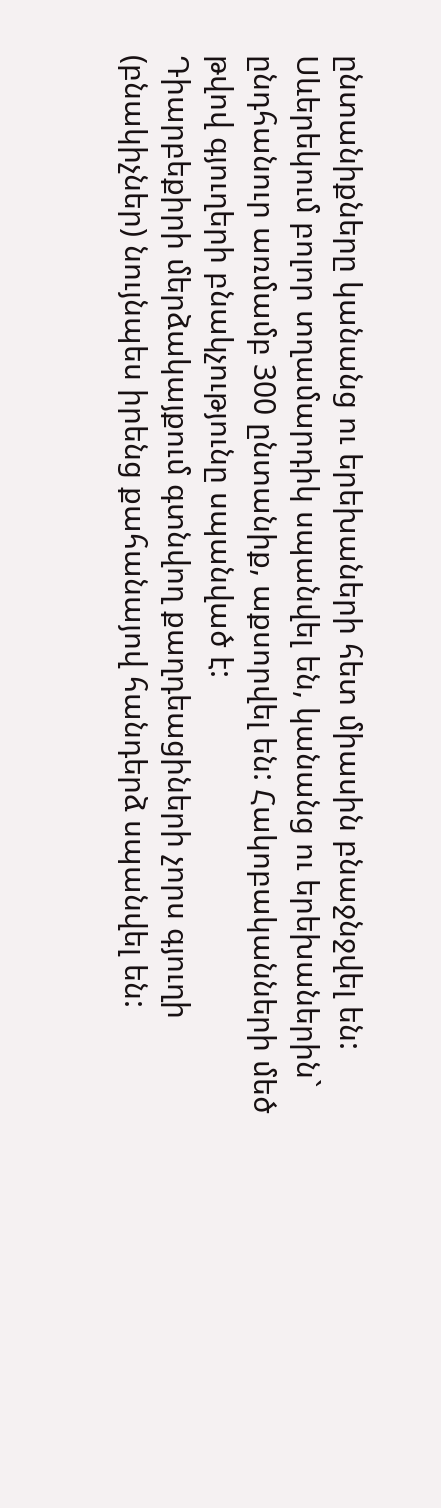ընտանիքները կանանց ու երեխաների հետ միասին բնաջնջվել են:
Սևերեկում բոլոր տղամարդիկ սպանվել են, կանանց ու երեխաներին` ընդհանուր առմամբ 300 ընտանիք, աքսորվել են: Հակոբականների մեծ թվով գյուղերի բնակչությունը սպանված է:
Դիարբեքիրի մերձակայքում գտնվող քաղդեացիների չորս գյուղի (բնակիչներ) նույնպես իրենց քահանայով հանդերձ սպանվել են: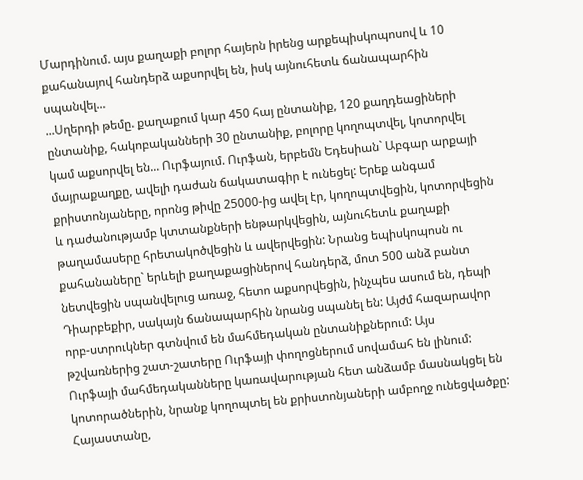Մարդինում. այս քաղաքի բոլոր հայերն իրենց արքեպիսկոպոսով և 10 քահանայով հանդերձ աքսորվել են, իսկ այնուհետև ճանապարհին սպանվել...
...Սղերդի թեմը. քաղաքում կար 450 հայ ընտանիք, 120 քաղդեացիների ընտանիք, հակոբականների 30 ընտանիք, բոլորը կողոպտվել, կոտորվել կամ աքսորվել են... Ուրֆայում. Ուրֆան, երբեմն Եդեսիան` Աբգար արքայի մայրաքաղքը, ավելի դաժան ճակատագիր է ունեցել: Երեք անգամ քրիստոնյաները, որոնց թիվը 25000-ից ավել էր, կողոպտվեցին, կոտորվեցին և դաժանությամբ կտտանքների ենթարկվեցին, այնուհետև քաղաքի թաղամասերը հրետակոծվեցին և ավերվեցին: Նրանց եպիսկոպոսն ու քահանաները` երևելի քաղաքացիներով հանդերձ, մոտ 500 անձ բանտ նետվեցին սպանվելուց առաջ, հետո աքսորվեցին, ինչպես ասում են, դեպի Դիարբեքիր, սակայն ճանապարհին նրանց սպանել են: Այժմ հազարավոր որբ-ստրուկներ գտնվում են մահմեդական ընտանիքներում: Այս թշվառներից շատ-շատերը Ուրֆայի փողոցներում սովամահ են լինում: Ուրֆայի մահմեդականները կառավարության հետ անձամբ մասնակցել են կոտորածներին, նրանք կողոպտել են քրիստոնյաների ամբողջ ունեցվածքը:
Հայաստանը,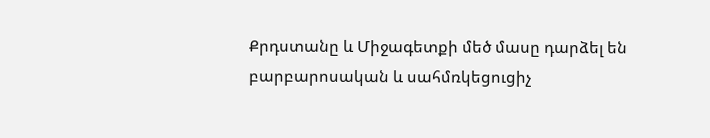Քրդստանը և Միջագետքի մեծ մասը դարձել են բարբարոսական և սահմռկեցուցիչ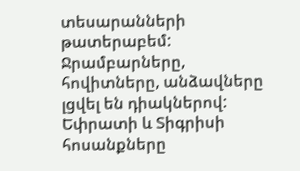տեսարանների թատերաբեմ: Ջրամբարները, հովիտները, անձավները լցվել են դիակներով: Եփրատի և Տիգրիսի հոսանքները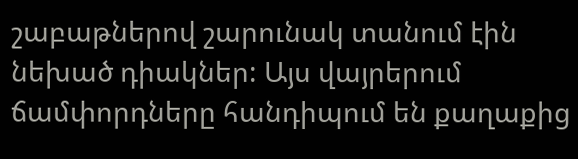շաբաթներով շարունակ տանում էին նեխած դիակներ: Այս վայրերում ճամփորդները հանդիպում են քաղաքից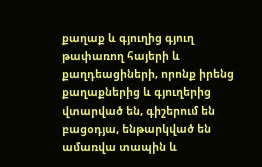քաղաք և գյուղից գյուղ թափառող հայերի և քաղդեացիների, որոնք իրենց քաղաքներից և գյուղերից վտարված են, գիշերում են բացօդյա, ենթարկված են ամառվա տապին և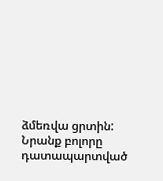ձմեռվա ցրտին: Նրանք բոլորը դատապարտված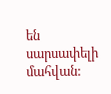են սարսափելի մահվան: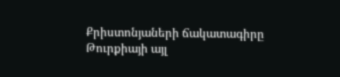Քրիստոնյաների ճակատագիրը Թուրքիայի այլ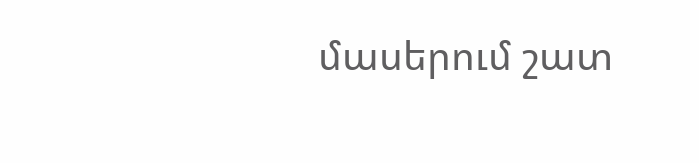մասերում շատ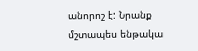անորոշ է: Նրանք մշտապես ենթակա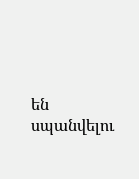են սպանվելու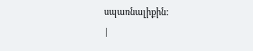սպառնալիքին:
|